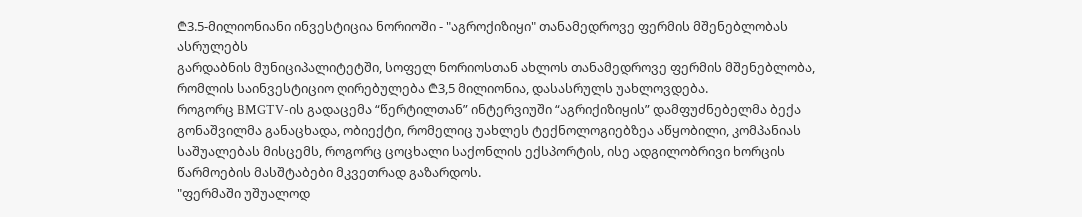₾3.5-მილიონიანი ინვესტიცია ნორიოში - "აგროქიზიყი" თანამედროვე ფერმის მშენებლობას ასრულებს
გარდაბნის მუნიციპალიტეტში, სოფელ ნორიოსთან ახლოს თანამედროვე ფერმის მშენებლობა, რომლის საინვესტიციო ღირებულება ₾3,5 მილიონია, დასასრულს უახლოვდება.
როგორც BMGTV-ის გადაცემა “წერტილთან” ინტერვიუში “აგრიქიზიყის” დამფუძნებელმა ბექა გონაშვილმა განაცხადა, ობიექტი, რომელიც უახლეს ტექნოლოგიებზეა აწყობილი, კომპანიას საშუალებას მისცემს, როგორც ცოცხალი საქონლის ექსპორტის, ისე ადგილობრივი ხორცის წარმოების მასშტაბები მკვეთრად გაზარდოს.
"ფერმაში უშუალოდ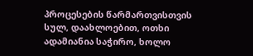პროცესების წარმართვისთვის სულ, დაახლოებით, ოთხი ადამიანია საჭირო, ხოლო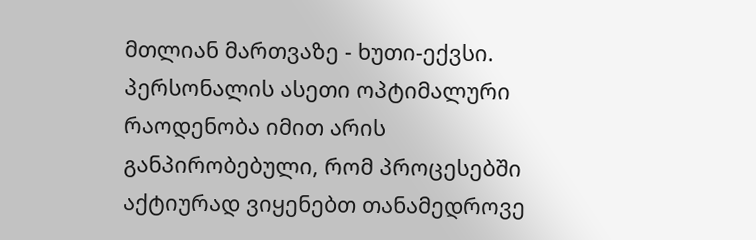მთლიან მართვაზე - ხუთი-ექვსი. პერსონალის ასეთი ოპტიმალური რაოდენობა იმით არის განპირობებული, რომ პროცესებში აქტიურად ვიყენებთ თანამედროვე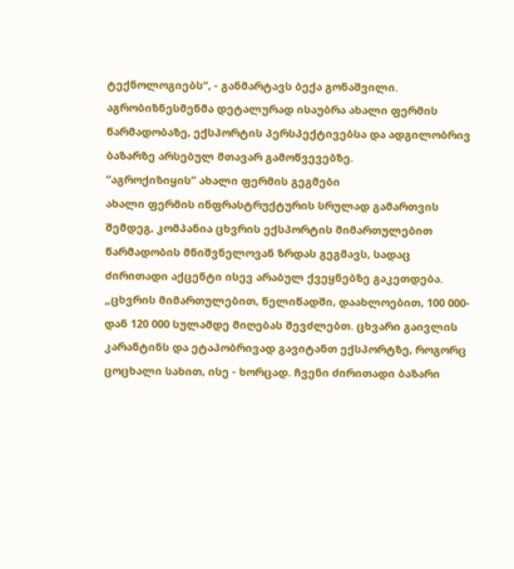ტექნოლოგიებს“, - განმარტავს ბექა გონაშვილი.
აგრობიზნესმენმა დეტალურად ისაუბრა ახალი ფერმის წარმადობაზე, ექსპორტის პერსპექტივებსა და ადგილობრივ ბაზარზე არსებულ მთავარ გამოწვევებზე.
“აგროქიზიყის” ახალი ფერმის გეგმები
ახალი ფერმის ინფრასტრუქტურის სრულად გამართვის შემდეგ, კომპანია ცხვრის ექსპორტის მიმართულებით წარმადობის მნიშვნელოვან ზრდას გეგმავს, სადაც ძირითადი აქცენტი ისევ არაბულ ქვეყნებზე გაკეთდება.
„ცხვრის მიმართულებით, წელიწადში, დაახლოებით, 100 000-დან 120 000 სულამდე მიღებას შევძლებთ. ცხვარი გაივლის კარანტინს და ეტაპობრივად გავიტანთ ექსპორტზე, როგორც ცოცხალი სახით, ისე - ხორცად. ჩვენი ძირითადი ბაზარი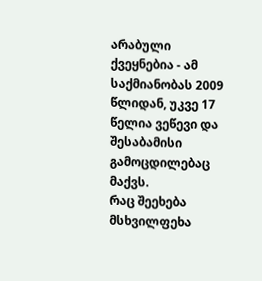არაბული ქვეყნებია - ამ საქმიანობას 2009 წლიდან, უკვე 17 წელია ვეწევი და შესაბამისი გამოცდილებაც მაქვს.
რაც შეეხება მსხვილფეხა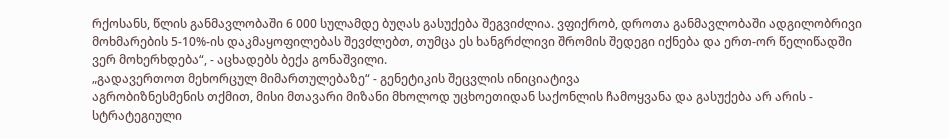რქოსანს, წლის განმავლობაში 6 000 სულამდე ბუღას გასუქება შეგვიძლია. ვფიქრობ, დროთა განმავლობაში ადგილობრივი მოხმარების 5-10%-ის დაკმაყოფილებას შევძლებთ, თუმცა ეს ხანგრძლივი შრომის შედეგი იქნება და ერთ-ორ წელიწადში ვერ მოხერხდება“, - აცხადებს ბექა გონაშვილი.
„გადავერთოთ მეხორცულ მიმართულებაზე“ - გენეტიკის შეცვლის ინიციატივა
აგრობიზნესმენის თქმით, მისი მთავარი მიზანი მხოლოდ უცხოეთიდან საქონლის ჩამოყვანა და გასუქება არ არის - სტრატეგიული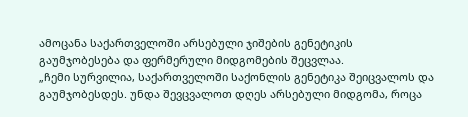ამოცანა საქართველოში არსებული ჯიშების გენეტიკის გაუმჯობესება და ფერმერული მიდგომების შეცვლაა.
„ჩემი სურვილია, საქართველოში საქონლის გენეტიკა შეიცვალოს და გაუმჯობესდეს. უნდა შევცვალოთ დღეს არსებული მიდგომა, როცა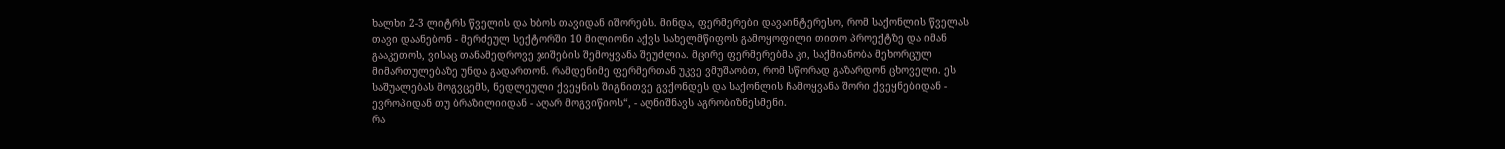ხალხი 2-3 ლიტრს წველის და ხბოს თავიდან იშორებს. მინდა, ფერმერები დავაინტერესო, რომ საქონლის წველას თავი დაანებონ - მერძეულ სექტორში 10 მილიონი აქვს სახელმწიფოს გამოყოფილი თითო პროექტზე და იმან გააკეთოს, ვისაც თანამედროვე ჯიშების შემოყვანა შეუძლია. მცირე ფერმერებმა კი, საქმიანობა მეხორცულ მიმართულებაზე უნდა გადართონ. რამდენიმე ფერმერთან უკვე ვმუშაობთ, რომ სწორად გაზარდონ ცხოველი. ეს საშუალებას მოგვცემს, ნედლეული ქვეყნის შიგნითვე გვქონდეს და საქონლის ჩამოყვანა შორი ქვეყნებიდან - ევროპიდან თუ ბრაზილიიდან - აღარ მოგვიწიოს“, - აღნიშნავს აგრობიზნესმენი.
რა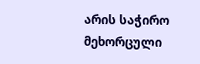არის საჭირო მეხორცული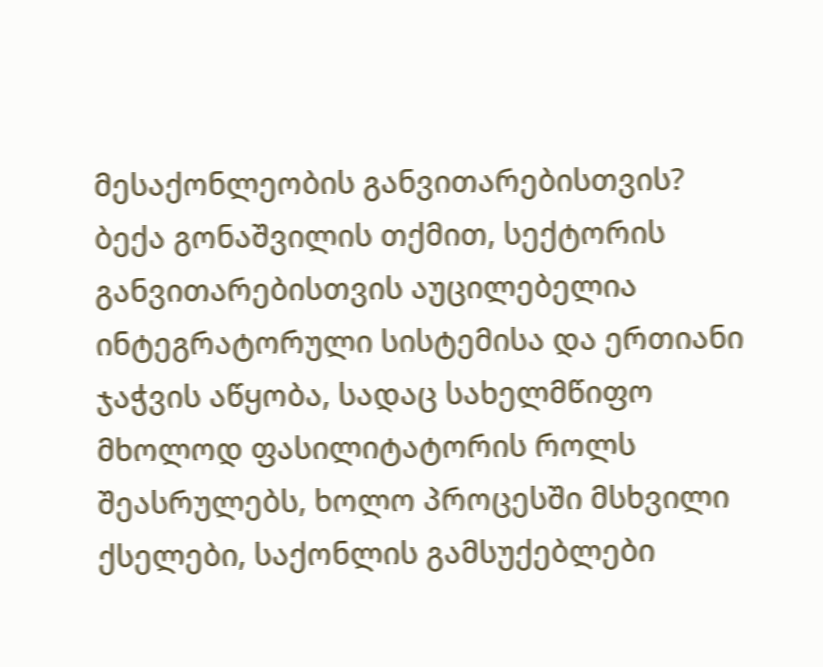მესაქონლეობის განვითარებისთვის?
ბექა გონაშვილის თქმით, სექტორის განვითარებისთვის აუცილებელია ინტეგრატორული სისტემისა და ერთიანი ჯაჭვის აწყობა, სადაც სახელმწიფო მხოლოდ ფასილიტატორის როლს შეასრულებს, ხოლო პროცესში მსხვილი ქსელები, საქონლის გამსუქებლები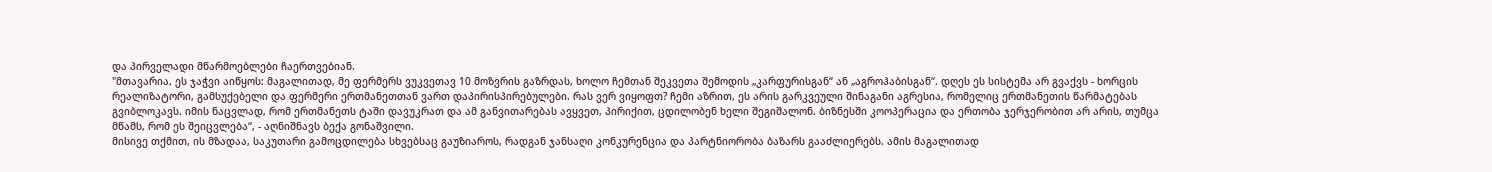და პირველადი მწარმოებლები ჩაერთვებიან.
"მთავარია, ეს ჯაჭვი აიწყოს: მაგალითად, მე ფერმერს ვუკვეთავ 10 მოზვრის გაზრდას, ხოლო ჩემთან შეკვეთა შემოდის „კარფურისგან“ ან „აგროჰაბისგან“. დღეს ეს სისტემა არ გვაქვს - ხორცის რეალიზატორი, გამსუქებელი და ფერმერი ერთმანეთთან ვართ დაპირისპირებულები. რას ვერ ვიყოფთ? ჩემი აზრით, ეს არის გარკვეული შინაგანი აგრესია, რომელიც ერთმანეთის წარმატებას გვიბლოკავს. იმის ნაცვლად, რომ ერთმანეთს ტაში დავუკრათ და ამ განვითარებას ავყვეთ, პირიქით, ცდილობენ ხელი შეგიშალონ. ბიზნესში კოოპერაცია და ერთობა ჯერჯერობით არ არის, თუმცა მწამს, რომ ეს შეიცვლება“, - აღნიშნავს ბექა გონაშვილი.
მისივე თქმით, ის მზადაა, საკუთარი გამოცდილება სხვებსაც გაუზიაროს, რადგან ჯანსაღი კონკურენცია და პარტნიორობა ბაზარს გააძლიერებს. ამის მაგალითად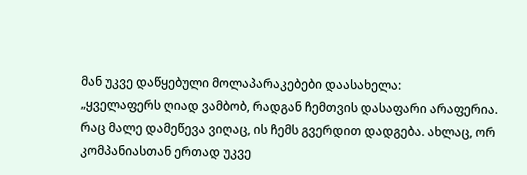მან უკვე დაწყებული მოლაპარაკებები დაასახელა:
„ყველაფერს ღიად ვამბობ, რადგან ჩემთვის დასაფარი არაფერია. რაც მალე დამეწევა ვიღაც, ის ჩემს გვერდით დადგება. ახლაც, ორ კომპანიასთან ერთად უკვე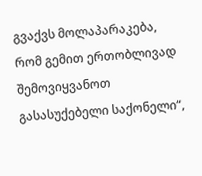გვაქვს მოლაპარაკება, რომ გემით ერთობლივად შემოვიყვანოთ გასასუქებელი საქონელი“,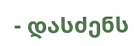- დასძენს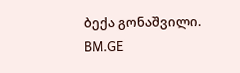ბექა გონაშვილი.
BM.GE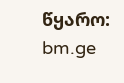წყარო: bm.ge